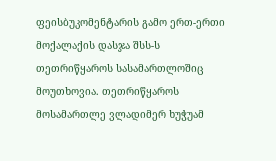ფეისბუკომენტარის გამო ერთ-ერთი მოქალაქის დასჯა შსს-ს თეთრიწყაროს სასამართლოშიც მოუთხოვია. თეთრიწყაროს მოსამართლე ვლადიმერ ხუჭუამ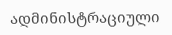ადმინისტრაციული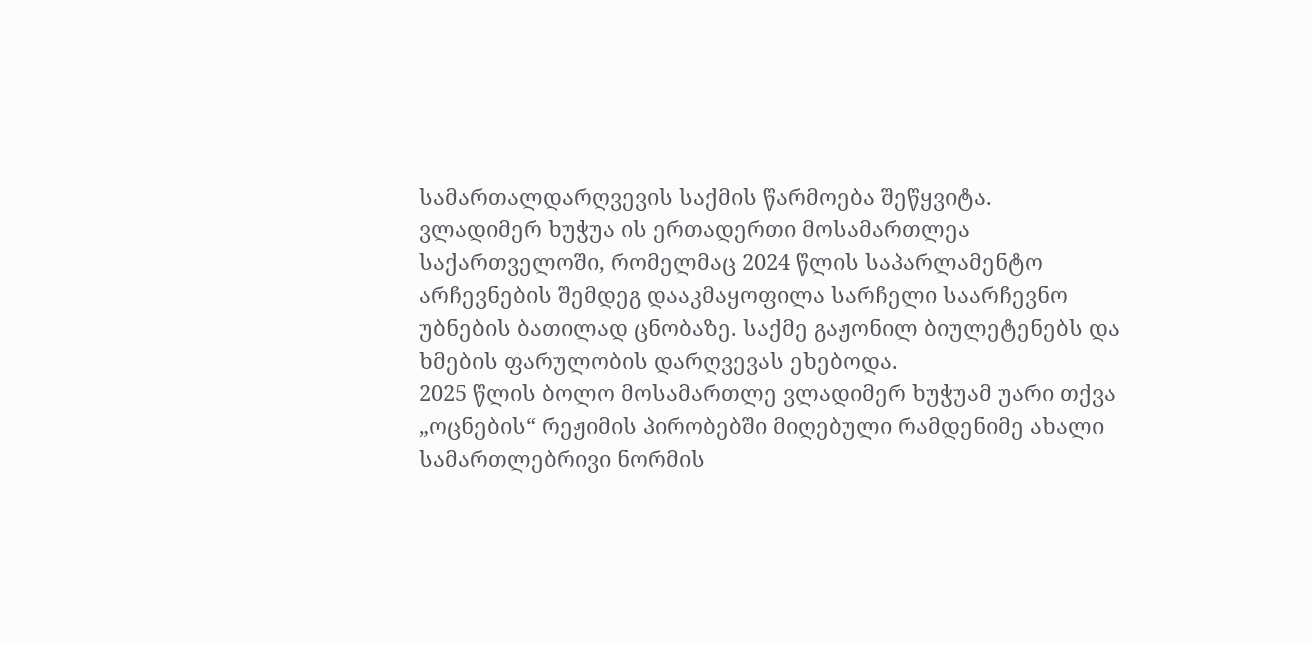სამართალდარღვევის საქმის წარმოება შეწყვიტა.
ვლადიმერ ხუჭუა ის ერთადერთი მოსამართლეა საქართველოში, რომელმაც 2024 წლის საპარლამენტო არჩევნების შემდეგ დააკმაყოფილა სარჩელი საარჩევნო უბნების ბათილად ცნობაზე. საქმე გაჟონილ ბიულეტენებს და ხმების ფარულობის დარღვევას ეხებოდა.
2025 წლის ბოლო მოსამართლე ვლადიმერ ხუჭუამ უარი თქვა „ოცნების“ რეჟიმის პირობებში მიღებული რამდენიმე ახალი სამართლებრივი ნორმის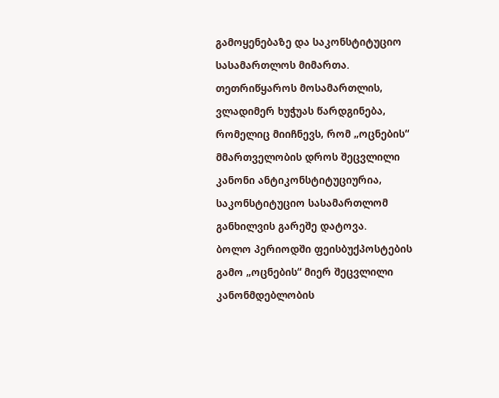გამოყენებაზე და საკონსტიტუციო სასამართლოს მიმართა. თეთრიწყაროს მოსამართლის, ვლადიმერ ხუჭუას წარდგინება, რომელიც მიიჩნევს, რომ „ოცნების“ მმართველობის დროს შეცვლილი კანონი ანტიკონსტიტუციურია, საკონსტიტუციო სასამართლომ განხილვის გარეშე დატოვა.
ბოლო პერიოდში ფეისბუქპოსტების გამო „ოცნების“ მიერ შეცვლილი კანონმდებლობის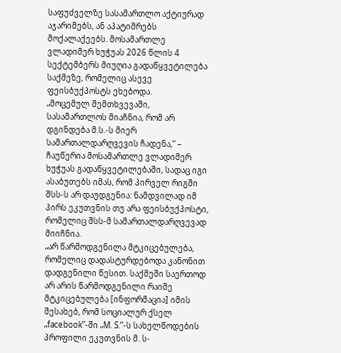საფუძველზე სასამართლო აქტიურად აჯარიმებს, ან აპატიმრებს მოქალაქეებს. მოსამართლე ვლადიმერ ხუჭუას 2026 წლის 4 სექტემბერს მიუღია გადაწყვეტილება საქმეზე, რომელიც ასევე ფეისბუქპოსტს ეხებოდა.
„მოცემულ შემთხვევაში, სასამართლოს მიაჩნია, რომ არ დგინდება მ.ს.-ს მიერ სამართალდარღვევის ჩადენა,“ – ჩაუწერია მოსამართლე ვლადიმერ ხუჭუას გადაწყვეტილებაში, სადაც იგი ასაბუთებს იმას, რომ პირველ რიგში შსს-ს არ დაუდგენია: ნამდვილად იმ პირს ეკუთვნის თუ არა ფეისბუქპოსტი, რომელიც შსს-მ სამართალდარღვევად მიიჩნია.
„არ წარმოდგენილა მტკიცებულება, რომელიც დადასტურდებოდა კანონით დადგენილი წესით. საქმეში საერთოდ არ არის წარმოდგენილი რაიმე მტკიცებულება [ინფორმაცია] იმის შესახებ, რომ სოციალურ ქსელ „facebook”-ში „M. S.“-ს სახელწოდების პროფილი ეკუთვნის მ. ს-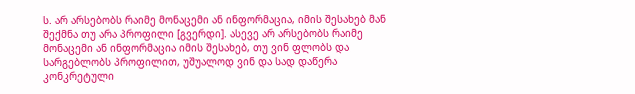ს. არ არსებობს რაიმე მონაცემი ან ინფორმაცია, იმის შესახებ მან შექმნა თუ არა პროფილი [გვერდი]. ასევე არ არსებობს რაიმე მონაცემი ან ინფორმაცია იმის შესახებ, თუ ვინ ფლობს და სარგებლობს პროფილით, უშუალოდ ვინ და სად დაწერა კონკრეტული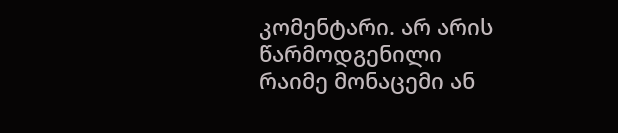კომენტარი. არ არის წარმოდგენილი რაიმე მონაცემი ან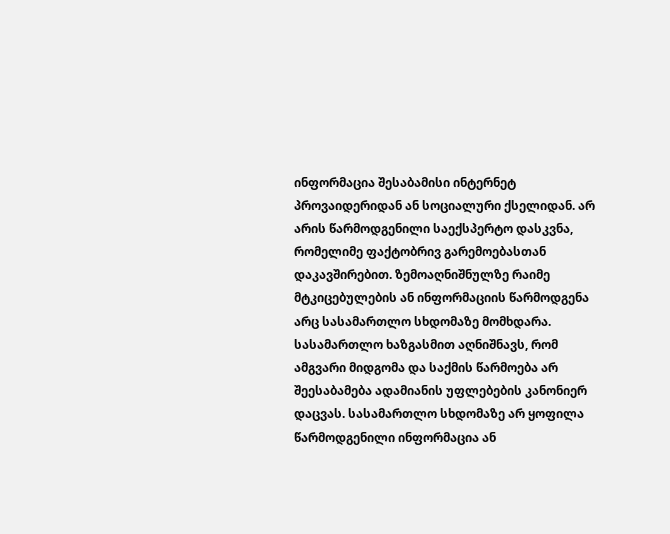ინფორმაცია შესაბამისი ინტერნეტ პროვაიდერიდან ან სოციალური ქსელიდან. არ არის წარმოდგენილი საექსპერტო დასკვნა, რომელიმე ფაქტობრივ გარემოებასთან დაკავშირებით. ზემოაღნიშნულზე რაიმე მტკიცებულების ან ინფორმაციის წარმოდგენა არც სასამართლო სხდომაზე მომხდარა.
სასამართლო ხაზგასმით აღნიშნავს, რომ ამგვარი მიდგომა და საქმის წარმოება არ შეესაბამება ადამიანის უფლებების კანონიერ დაცვას. სასამართლო სხდომაზე არ ყოფილა წარმოდგენილი ინფორმაცია ან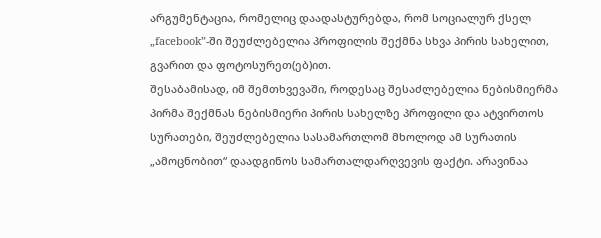არგუმენტაცია, რომელიც დაადასტურებდა, რომ სოციალურ ქსელ „facebook”-ში შეუძლებელია პროფილის შექმნა სხვა პირის სახელით, გვარით და ფოტოსურეთ(ებ)ით.
შესაბამისად, იმ შემთხვევაში, როდესაც შესაძლებელია ნებისმიერმა პირმა შექმნას ნებისმიერი პირის სახელზე პროფილი და ატვირთოს სურათები, შეუძლებელია სასამართლომ მხოლოდ ამ სურათის „ამოცნობით“ დაადგინოს სამართალდარღვევის ფაქტი. არავინაა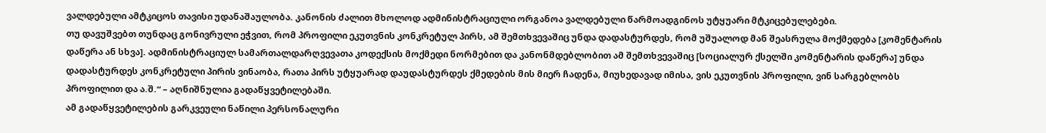ვალდებული ამტკიცოს თავისი უდანაშაულობა. კანონის ძალით მხოლოდ ადმინისტრაციული ორგანოა ვალდებული წარმოადგინოს უტყუარი მტკიცებულებები.
თუ დავუშვებთ თუნდაც გონივრული ეჭვით, რომ პროფილი ეკუთვნის კონკრეტულ პირს, ამ შემთხვევაშიც უნდა დადასტურდეს, რომ უშუალოდ მან შეასრულა მოქმედება [კომენტარის დაწერა ან სხვა]. ადმინისტრაციულ სამართალდარღვევათა კოდექსის მოქმედი ნორმებით და კანონმდებლობით ამ შემთხვევაშიც [სოციალურ ქსელში კომენტარის დაწერა] უნდა დადასტურდეს კონკრეტული პირის ვინაობა, რათა პირს უტყუარად დაუდასტურდეს ქმედების მის მიერ ჩადენა, მიუხედავად იმისა, ვის ეკუთვნის პროფილი, ვინ სარგებლობს პროფილით და ა.შ.“ – აღნიშნულია გადაწყვეტილებაში.
ამ გადაწყვეტილების გარკვეული ნაწილი პერსონალური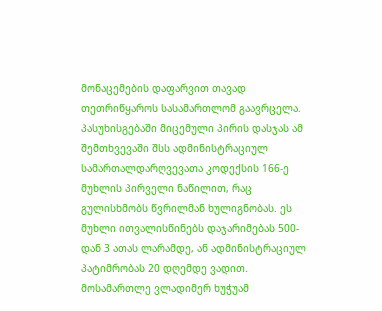მონაცემების დაფარვით თავად თეთრიწყაროს სასამართლომ გაავრცელა.
პასუხისგებაში მიცემული პირის დასჯას ამ შემთხვევაში შსს ადმინისტრაციულ სამართალდარღვევათა კოდექსის 166-ე მუხლის პირველი ნაწილით, რაც გულისხმობს წვრილმან ხულიგნობას. ეს მუხლი ითვალისწინებს დაჯარიმებას 500-დან 3 ათას ლარამდე, ან ადმინისტრაციულ პატიმრობას 20 დღემდე ვადით.
მოსამართლე ვლადიმერ ხუჭუამ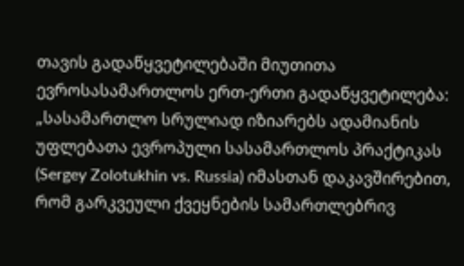თავის გადაწყვეტილებაში მიუთითა ევროსასამართლოს ერთ-ერთი გადაწყვეტილება:
„სასამართლო სრულიად იზიარებს ადამიანის უფლებათა ევროპული სასამართლოს პრაქტიკას (Sergey Zolotukhin vs. Russia) იმასთან დაკავშირებით, რომ გარკვეული ქვეყნების სამართლებრივ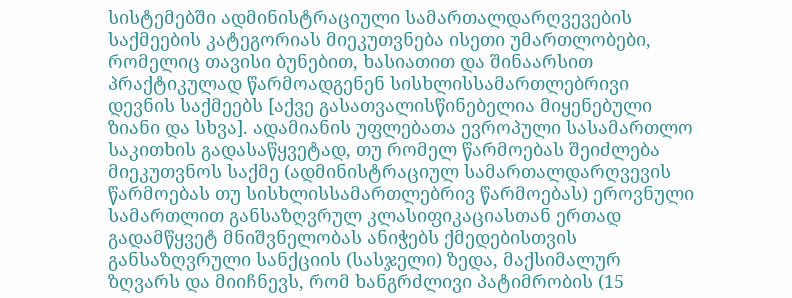სისტემებში ადმინისტრაციული სამართალდარღვევების საქმეების კატეგორიას მიეკუთვნება ისეთი უმართლობები, რომელიც თავისი ბუნებით, ხასიათით და შინაარსით პრაქტიკულად წარმოადგენენ სისხლისსამართლებრივი დევნის საქმეებს [აქვე გასათვალისწინებელია მიყენებული ზიანი და სხვა]. ადამიანის უფლებათა ევროპული სასამართლო საკითხის გადასაწყვეტად, თუ რომელ წარმოებას შეიძლება მიეკუთვნოს საქმე (ადმინისტრაციულ სამართალდარღვევის წარმოებას თუ სისხლისსამართლებრივ წარმოებას) ეროვნული სამართლით განსაზღვრულ კლასიფიკაციასთან ერთად გადამწყვეტ მნიშვნელობას ანიჭებს ქმედებისთვის განსაზღვრული სანქციის (სასჯელი) ზედა, მაქსიმალურ ზღვარს და მიიჩნევს, რომ ხანგრძლივი პატიმრობის (15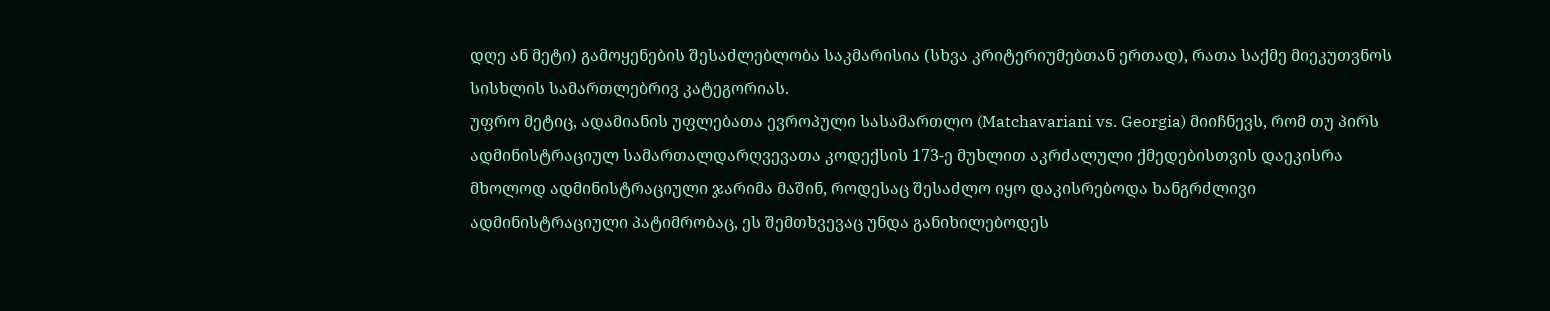დღე ან მეტი) გამოყენების შესაძლებლობა საკმარისია (სხვა კრიტერიუმებთან ერთად), რათა საქმე მიეკუთვნოს სისხლის სამართლებრივ კატეგორიას.
უფრო მეტიც, ადამიანის უფლებათა ევროპული სასამართლო (Matchavariani vs. Georgia) მიიჩნევს, რომ თუ პირს ადმინისტრაციულ სამართალდარღვევათა კოდექსის 173-ე მუხლით აკრძალული ქმედებისთვის დაეკისრა მხოლოდ ადმინისტრაციული ჯარიმა მაშინ, როდესაც შესაძლო იყო დაკისრებოდა ხანგრძლივი ადმინისტრაციული პატიმრობაც, ეს შემთხვევაც უნდა განიხილებოდეს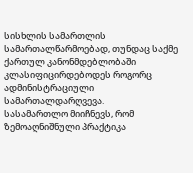სისხლის სამართლის სამართალწარმოებად, თუნდაც საქმე ქართულ კანონმდებლობაში კლასიფიცირდებოდეს როგორც ადმინისტრაციული სამართალდარღვევა.
სასამართლო მიიჩნევს, რომ ზემოაღნიშნული პრაქტიკა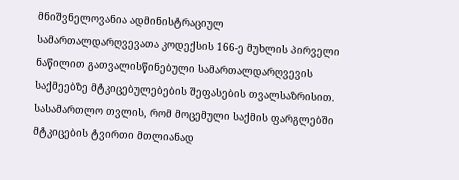მნიშვნელოვანია ადმინისტრაციულ სამართალდარღვევათა კოდექსის 166-ე მუხლის პირველი ნაწილით გათვალისწინებული სამართალდარღვევის საქმეებზე მტკიცებულებების შეფასების თვალსაზრისით. სასამართლო თვლის, რომ მოცემული საქმის ფარგლებში მტკიცების ტვირთი მთლიანად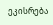ეკისრება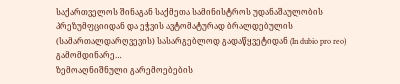საქართველოს შინაგან საქმეთა სამინისტროს უდანაშაულობის პრეზუმფციიდან და ეჭვის ავტომატურად ბრალდებულის (სამართალდარღვევის) სასარგებლოდ გადაწყვეტიდან (In dubio pro reo) გამომდინარე…
ზემოაღნიშნული გარემოებების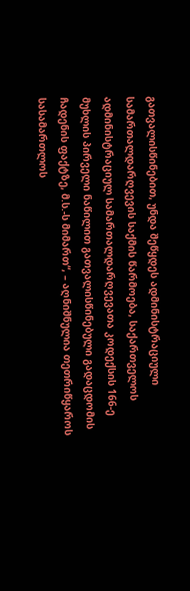გათვალისწინებით, უნდა შეწყდეს ადმინისტრაციული სამართალდარღვევის საქმის წარმოება, საქართველოს ადმინისტრაციულ სამართალდარღვევათა კოდექსის 166-ე მუხლის პირველი ნაწილით გათვალისწინებული გადაცდომის ჩადენის ფაქტზე, მ.ს.-ს მიმართ“, – აღნიშნულია თეთრიწყაროს სასამართლოს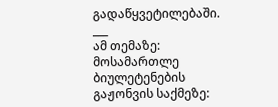გადაწყვეტილებაში.
___
ამ თემაზე:
მოსამართლე ბიულეტენების გაჟონვის საქმეზე: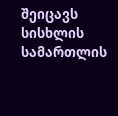შეიცავს სისხლის სამართლის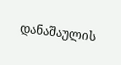დანაშაულის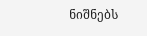ნიშნებს